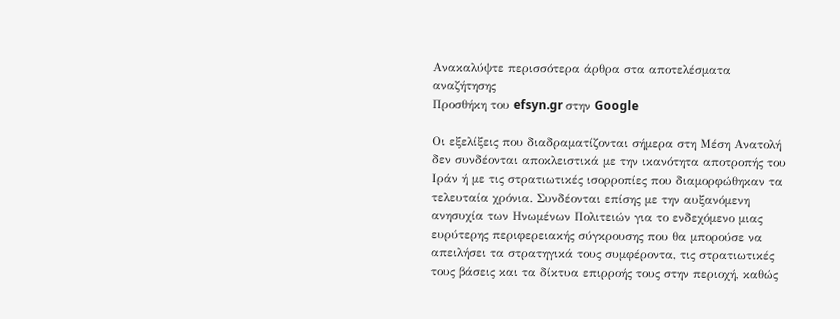Ανακαλύψτε περισσότερα άρθρα στα αποτελέσματα αναζήτησης
Προσθήκη του efsyn.gr στην Google

Οι εξελίξεις που διαδραματίζονται σήμερα στη Μέση Ανατολή δεν συνδέονται αποκλειστικά με την ικανότητα αποτροπής του Ιράν ή με τις στρατιωτικές ισορροπίες που διαμορφώθηκαν τα τελευταία χρόνια. Συνδέονται επίσης με την αυξανόμενη ανησυχία των Ηνωμένων Πολιτειών για το ενδεχόμενο μιας ευρύτερης περιφερειακής σύγκρουσης που θα μπορούσε να απειλήσει τα στρατηγικά τους συμφέροντα, τις στρατιωτικές τους βάσεις και τα δίκτυα επιρροής τους στην περιοχή, καθώς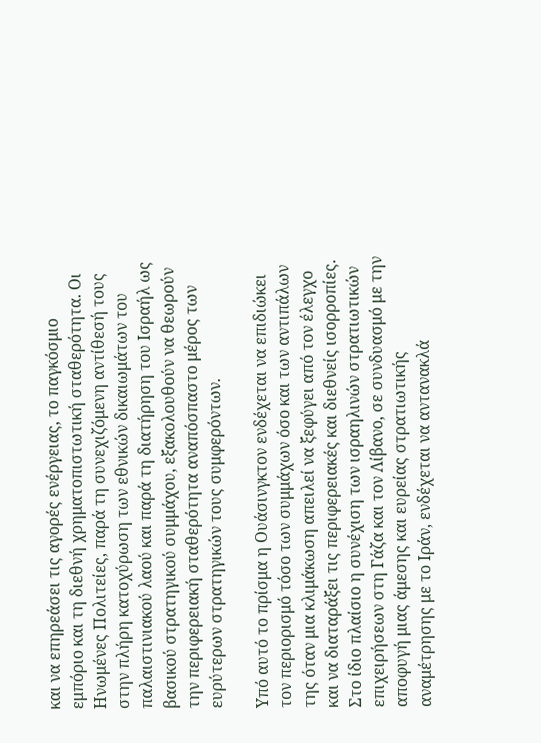και να επηρεάσει τις αγορές ενέργειας, το παγκόσμιο εμπόριο και τη διεθνή χρηματοπιστωτική σταθερότητα. Οι Ηνωμένες Πολιτείες, παρά τη συνεχιζόμενη αντίθεσή τους στην πλήρη κατοχύρωση των εθνικών δικαιωμάτων του παλαιστινιακού λαού και παρά τη διατήρηση του Ισραήλ ως βασικού στρατηγικού συμμάχου, εξακολουθούν να θεωρούν την περιφερειακή σταθερότητα αναπόσπαστο μέρος των ευρύτερων στρατηγικών τους συμφερόντων.

Υπό αυτό το πρίσμα η Ουάσινγκτον ενδέχεται να επιδιώκει τον περιορισμό τόσο των συμμάχων όσο και των αντιπάλων της όταν μια κλιμάκωση απειλεί να ξεφύγει από τον έλεγχο και να διαταράξει τις περιφερειακές και διεθνείς ισορροπίες. Στο ίδιο πλαίσιο η συνέχιση των ισραηλινών στρατιωτικών επιχειρήσεων στη Γάζα και τον Λίβανο, σε συνδυασμό με την αποφυγή μιας άμεσης και ευρείας στρατιωτικής αναμέτρησης με το Ιράν, ενδέχεται να αντανακλά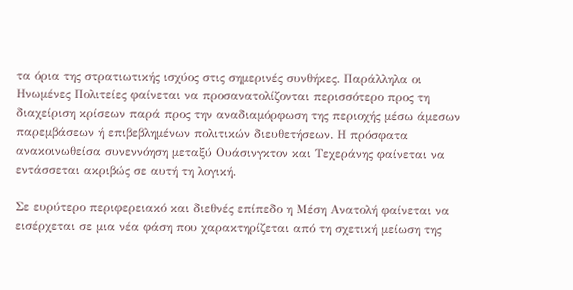τα όρια της στρατιωτικής ισχύος στις σημερινές συνθήκες. Παράλληλα οι Ηνωμένες Πολιτείες φαίνεται να προσανατολίζονται περισσότερο προς τη διαχείριση κρίσεων παρά προς την αναδιαμόρφωση της περιοχής μέσω άμεσων παρεμβάσεων ή επιβεβλημένων πολιτικών διευθετήσεων. Η πρόσφατα ανακοινωθείσα συνεννόηση μεταξύ Ουάσινγκτον και Τεχεράνης φαίνεται να εντάσσεται ακριβώς σε αυτή τη λογική.

Σε ευρύτερο περιφερειακό και διεθνές επίπεδο η Μέση Ανατολή φαίνεται να εισέρχεται σε μια νέα φάση που χαρακτηρίζεται από τη σχετική μείωση της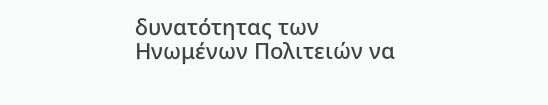δυνατότητας των Ηνωμένων Πολιτειών να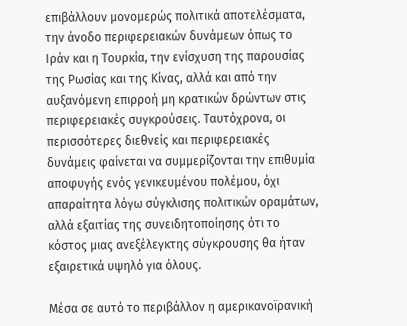επιβάλλουν μονομερώς πολιτικά αποτελέσματα, την άνοδο περιφερειακών δυνάμεων όπως το Ιράν και η Τουρκία, την ενίσχυση της παρουσίας της Ρωσίας και της Κίνας, αλλά και από την αυξανόμενη επιρροή μη κρατικών δρώντων στις περιφερειακές συγκρούσεις. Ταυτόχρονα, οι περισσότερες διεθνείς και περιφερειακές δυνάμεις φαίνεται να συμμερίζονται την επιθυμία αποφυγής ενός γενικευμένου πολέμου, όχι απαραίτητα λόγω σύγκλισης πολιτικών οραμάτων, αλλά εξαιτίας της συνειδητοποίησης ότι το κόστος μιας ανεξέλεγκτης σύγκρουσης θα ήταν εξαιρετικά υψηλό για όλους.

Μέσα σε αυτό το περιβάλλον η αμερικανοϊρανική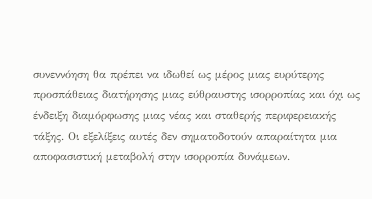συνεννόηση θα πρέπει να ιδωθεί ως μέρος μιας ευρύτερης προσπάθειας διατήρησης μιας εύθραυστης ισορροπίας και όχι ως ένδειξη διαμόρφωσης μιας νέας και σταθερής περιφερειακής τάξης. Οι εξελίξεις αυτές δεν σηματοδοτούν απαραίτητα μια αποφασιστική μεταβολή στην ισορροπία δυνάμεων.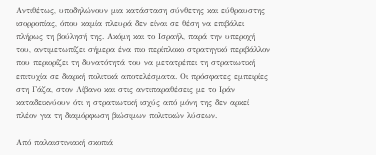Αντιθέτως, υποδηλώνουν μια κατάσταση σύνθετης και εύθραυστης ισορροπίας, όπου καμία πλευρά δεν είναι σε θέση να επιβάλει πλήρως τη βούλησή της. Ακόμη και το Ισραήλ, παρά την υπεροχή του, αντιμετωπίζει σήμερα ένα πιο περίπλοκο στρατηγικό περιβάλλον που περιορίζει τη δυνατότητά του να μετατρέπει τη στρατιωτική επιτυχία σε διαρκή πολιτικά αποτελέσματα. Οι πρόσφατες εμπειρίες στη Γάζα, στον Λίβανο και στις αντιπαραθέσεις με το Ιράν καταδεικνύουν ότι η στρατιωτική ισχύς από μόνη της δεν αρκεί πλέον για τη διαμόρφωση βιώσιμων πολιτικών λύσεων.

Από παλαιστινιακή σκοπιά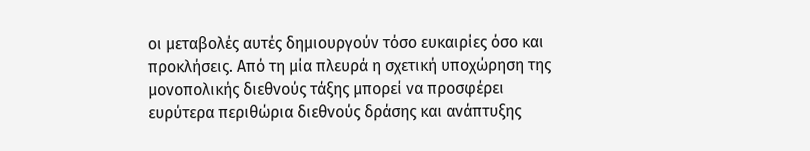οι μεταβολές αυτές δημιουργούν τόσο ευκαιρίες όσο και προκλήσεις. Από τη μία πλευρά η σχετική υποχώρηση της μονοπολικής διεθνούς τάξης μπορεί να προσφέρει ευρύτερα περιθώρια διεθνούς δράσης και ανάπτυξης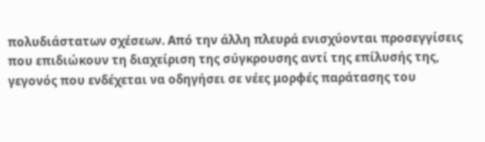πολυδιάστατων σχέσεων. Από την άλλη πλευρά ενισχύονται προσεγγίσεις που επιδιώκουν τη διαχείριση της σύγκρουσης αντί της επίλυσής της, γεγονός που ενδέχεται να οδηγήσει σε νέες μορφές παράτασης του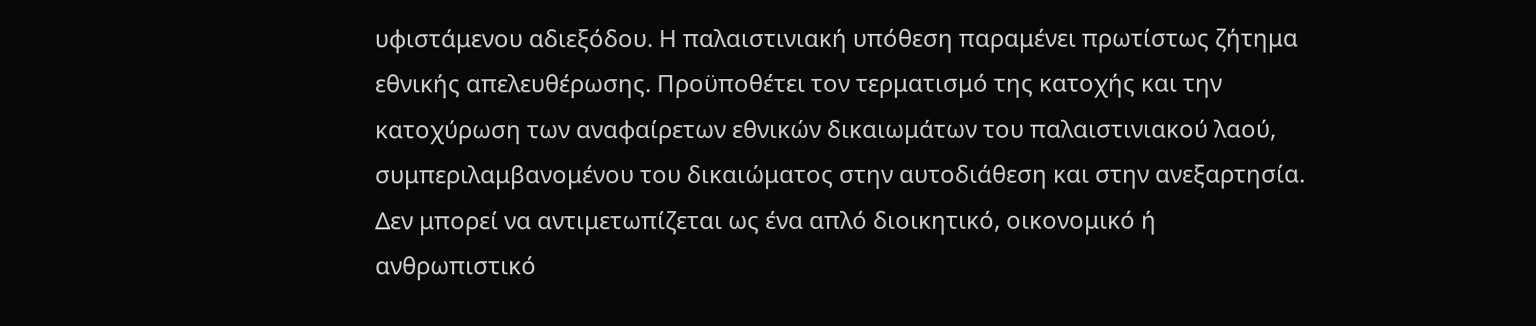υφιστάμενου αδιεξόδου. Η παλαιστινιακή υπόθεση παραμένει πρωτίστως ζήτημα εθνικής απελευθέρωσης. Προϋποθέτει τον τερματισμό της κατοχής και την κατοχύρωση των αναφαίρετων εθνικών δικαιωμάτων του παλαιστινιακού λαού, συμπεριλαμβανομένου του δικαιώματος στην αυτοδιάθεση και στην ανεξαρτησία. Δεν μπορεί να αντιμετωπίζεται ως ένα απλό διοικητικό, οικονομικό ή ανθρωπιστικό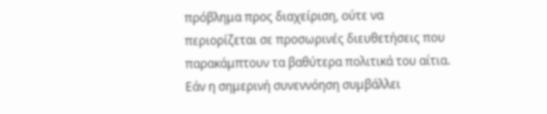πρόβλημα προς διαχείριση, ούτε να περιορίζεται σε προσωρινές διευθετήσεις που παρακάμπτουν τα βαθύτερα πολιτικά του αίτια. Εάν η σημερινή συνεννόηση συμβάλλει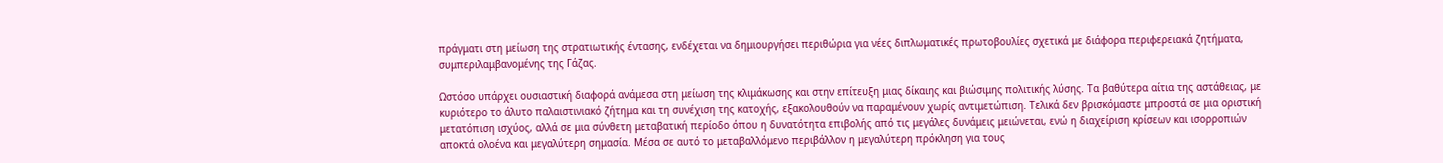πράγματι στη μείωση της στρατιωτικής έντασης, ενδέχεται να δημιουργήσει περιθώρια για νέες διπλωματικές πρωτοβουλίες σχετικά με διάφορα περιφερειακά ζητήματα, συμπεριλαμβανομένης της Γάζας.

Ωστόσο υπάρχει ουσιαστική διαφορά ανάμεσα στη μείωση της κλιμάκωσης και στην επίτευξη μιας δίκαιης και βιώσιμης πολιτικής λύσης. Τα βαθύτερα αίτια της αστάθειας, με κυριότερο το άλυτο παλαιστινιακό ζήτημα και τη συνέχιση της κατοχής, εξακολουθούν να παραμένουν χωρίς αντιμετώπιση. Τελικά δεν βρισκόμαστε μπροστά σε μια οριστική μετατόπιση ισχύος, αλλά σε μια σύνθετη μεταβατική περίοδο όπου η δυνατότητα επιβολής από τις μεγάλες δυνάμεις μειώνεται, ενώ η διαχείριση κρίσεων και ισορροπιών αποκτά ολοένα και μεγαλύτερη σημασία. Μέσα σε αυτό το μεταβαλλόμενο περιβάλλον η μεγαλύτερη πρόκληση για τους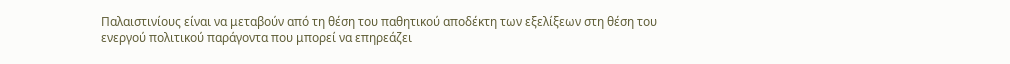Παλαιστινίους είναι να μεταβούν από τη θέση του παθητικού αποδέκτη των εξελίξεων στη θέση του ενεργού πολιτικού παράγοντα που μπορεί να επηρεάζει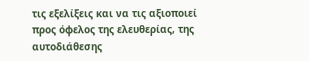τις εξελίξεις και να τις αξιοποιεί προς όφελος της ελευθερίας, της αυτοδιάθεσης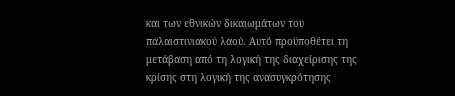και των εθνικών δικαιωμάτων του παλαιστινιακού λαού. Αυτό προϋποθέτει τη μετάβαση από τη λογική της διαχείρισης της κρίσης στη λογική της ανασυγκρότησης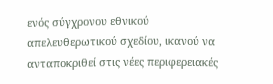ενός σύγχρονου εθνικού απελευθερωτικού σχεδίου, ικανού να ανταποκριθεί στις νέες περιφερειακές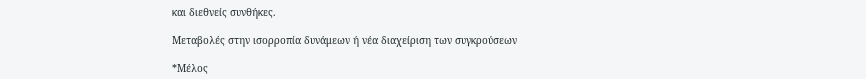και διεθνείς συνθήκες.

Μεταβολές στην ισορροπία δυνάμεων ή νέα διαχείριση των συγκρούσεων

*Μέλος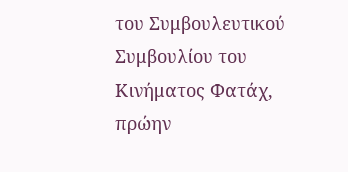του Συμβουλευτικού Συμβουλίου του Κινήματος Φατάχ, πρώην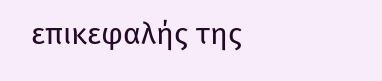επικεφαλής της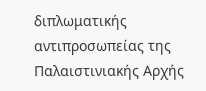διπλωματικής αντιπροσωπείας της Παλαιστινιακής Αρχής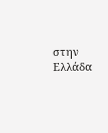στην Ελλάδα